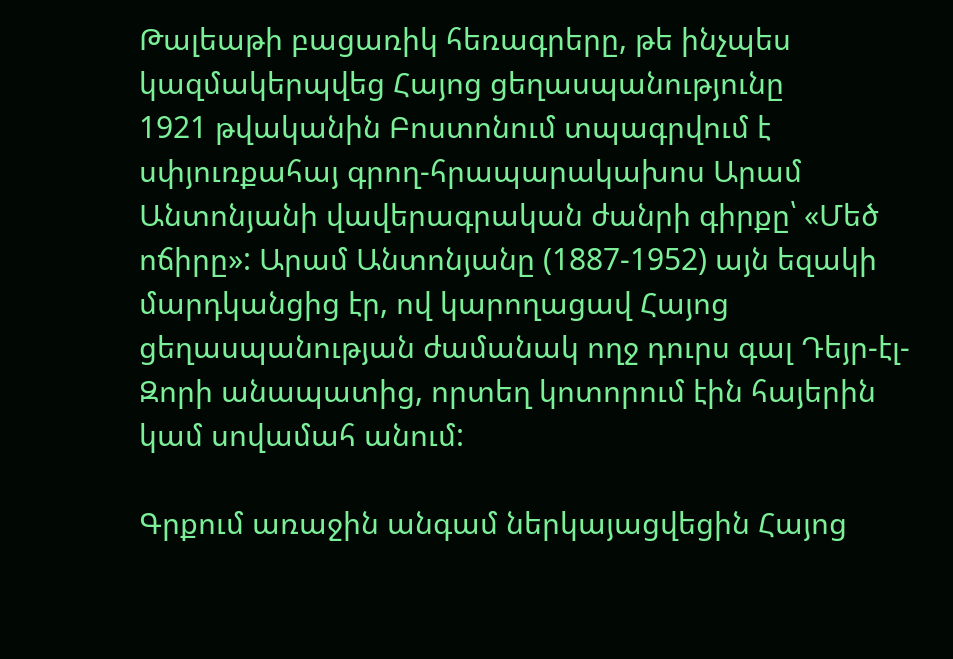Թալեաթի բացառիկ հեռագրերը, թե ինչպես կազմակերպվեց Հայոց ցեղասպանությունը
1921 թվականին Բոստոնում տպագրվում է սփյուռքահայ գրող-հրապարակախոս Արամ Անտոնյանի վավերագրական ժանրի գիրքը՝ «Մեծ ոճիրը»: Արամ Անտոնյանը (1887-1952) այն եզակի մարդկանցից էր, ով կարողացավ Հայոց ցեղասպանության ժամանակ ողջ դուրս գալ Դեյր-էլ-Զորի անապատից, որտեղ կոտորում էին հայերին կամ սովամահ անում:

Գրքում առաջին անգամ ներկայացվեցին Հայոց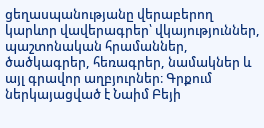ցեղասպանությանը վերաբերող կարևոր վավերագրեր՝ վկայություններ, պաշտոնական հրամաններ, ծածկագրեր, հեռագրեր, նամակներ և այլ գրավոր աղբյուրներ։ Գրքում ներկայացված է Նաիմ Բեյի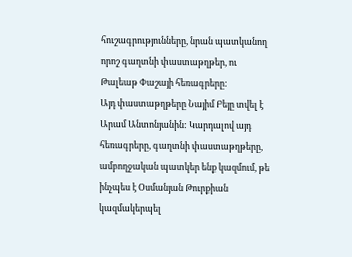հուշագրությունները, նրան պատկանող որոշ գաղտնի փաստաթղթեր, ու Թալեաթ Փաշայի հեռագրերը:
Այդ փաստաթղթերը Նայիմ Բեյը տվել է Արամ Անտոնյանին: Կարդալով այդ հեռագրերը, գաղտնի փաստաթղթերը, ամբողջական պատկեր ենք կազմում, թե ինչպես է Օսմանյան Թուրքիան կազմակերպել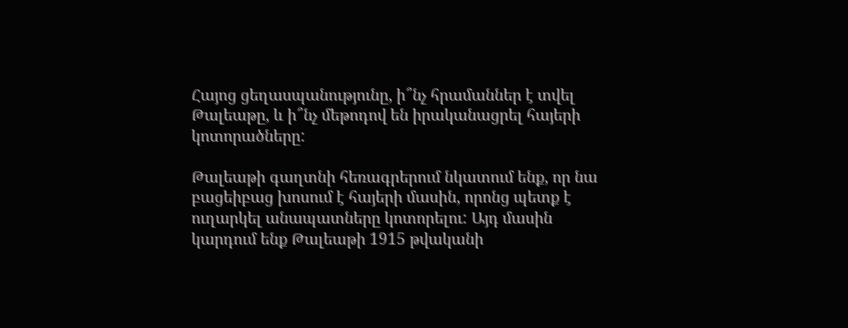Հայոց ցեղասպանությունը, ի՞նչ հրամաններ է տվել Թալեաթը, և ի՞նչ մեթոդով են իրականացրել հայերի կոտորածները:

Թալեաթի գաղտնի հեռագրերում նկատում ենք, որ նա բացեիբաց խոսում է հայերի մասին, որոնց պետք է ուղարկել անապատները կոտորելու: Այդ մասին կարդում ենք Թալեաթի 1915 թվականի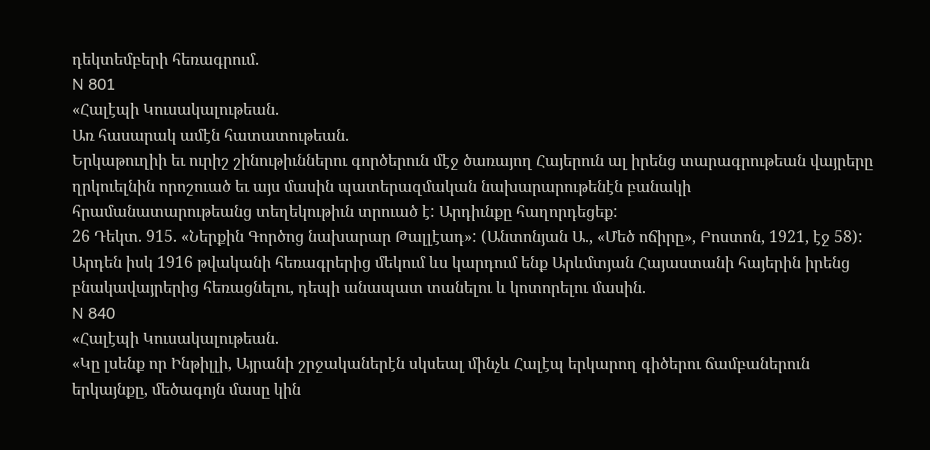դեկտեմբերի հեռագրում.
N 801
«Հալէպի Կուսակալութեան.
Առ հասարակ ամէն հատատութեան.
Երկաթուղիի եւ ուրիշ շինութիւններու գործերուն մէջ ծառայող Հայերուն ալ իրենց տարագրութեան վայրերը ղրկուելնին որոշուած եւ այս մասին պատերազմական նախարարութենէն բանակի հրամանատարութեանց տեղեկութիւն տրուած է: Արդիւնքը հաղորդեցեք:
26 Դեկտ. 915. «Ներքին Գործոց նախարար Թալլէադ»: (Անտոնյան Ա., «Մեծ ոճիրը», Բոստոն, 1921, էջ 58):
Արդեն իսկ 1916 թվականի հեռագրերից մեկում ևս կարդում ենք Արևմտյան Հայաստանի հայերին իրենց բնակավայրերից հեռացնելու, դեպի անապատ տանելու և կոտորելու մասին.
N 840
«Հալէպի Կուսակալութեան.
«Կը լսենք որ Ինթիլլի, Այրանի շրջականերէն սկսեալ մինչև Հալէպ երկարող գիծերու ճամբաներուն երկայնքը, մեծագոյն մասը կին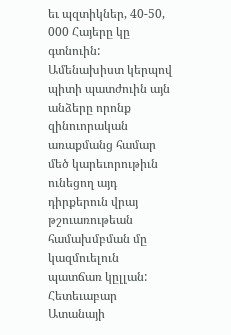եւ պզտիկներ, 40-50, 000 Հայերը կը գտնուին: Ամենախիստ կերպով պիտի պատժուին այն անձերը որոնք զինուորական առաքմանց համար մեծ կարեւորութիւն ունեցող այդ դիրքերուն վրայ թշուառութեան համախմբման մը կազմուելուն պատճառ կըլլան: Հետեւաբար Ատանայի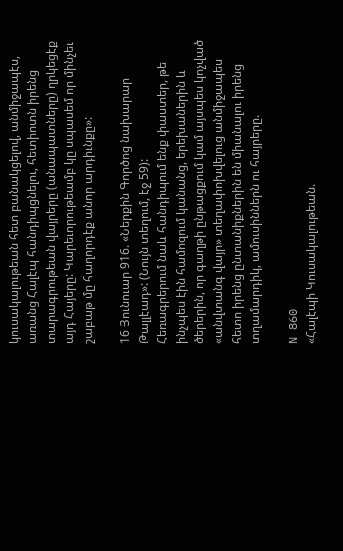կուսակալութեան հետ բանակցելով, անմիջապէս, առանց Հալէպ հանդիպցնելու, հետիոտն իրենց տարագրութեան վայրերը (անապատները) ղրկեցէք այդ Հայերը: Կարեւորութեամբ կը սպասեմ որ մինչեւ շաբաթ մը հաղորդէք անոր արդիւնքը»:

16 Յունուար 916. «Ներքին Գործոց նախարար Թալլէադ»: (Նույն տեղում, էջ 59):
Հեռագրերում նաև հանդիպում ենք փաստեր, թե ինչպես էին համոզում կանանց, երեխաներին և ծերերին, որ գաղթի ընթացքում կամ այսպես կոչված «անվտանգ վայր» տեղափոխվելուց անմիջապես հետո իրենց ընտանիքներին են միանալու իրենց տղամարդիկ, ամուսիններն ու հայրերը.

N 860
«Հալէպի Կուսակալութեան.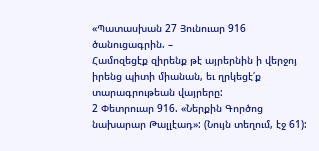«Պատասխան 27 Յունուար 916 ծանուցագրին. –
Համոզեցէք զիրենք թէ այրերնին ի վերջոյ իրենց պիտի միանան, եւ ղրկեցէ՛ք տարագրութեան վայրերը:
2 Փետրուար 916. «Ներքին Գործոց նախարար Թալլէադ»: (Նույն տեղում, էջ 61):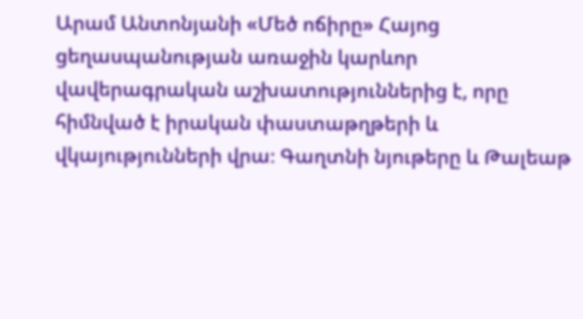Արամ Անտոնյանի «Մեծ ոճիրը» Հայոց ցեղասպանության առաջին կարևոր վավերագրական աշխատություններից է, որը հիմնված է իրական փաստաթղթերի և վկայությունների վրա։ Գաղտնի նյութերը և Թալեաթ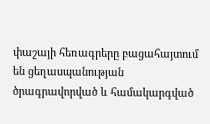փաշայի հեռագրերը բացահայտում են ցեղասպանության ծրագրավորված և համակարգված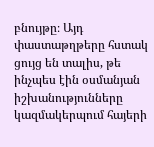բնույթը։ Այդ փաստաթղթերը հստակ ցույց են տալիս, թե ինչպես էին օսմանյան իշխանությունները կազմակերպում հայերի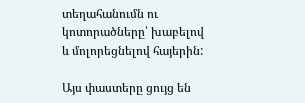տեղահանումն ու կոտորածները՝ խաբելով և մոլորեցնելով հայերին:

Այս փաստերը ցույց են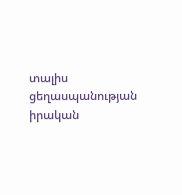տալիս ցեղասպանության իրական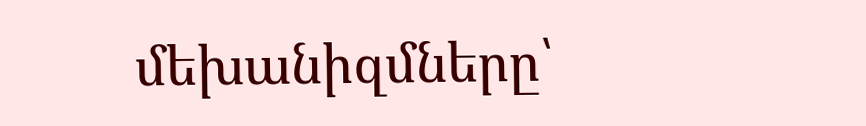մեխանիզմները՝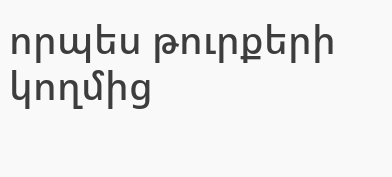որպես թուրքերի կողմից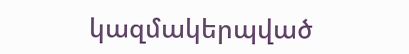կազմակերպված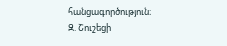հանցագործություն։
Զ. Շուշեցի